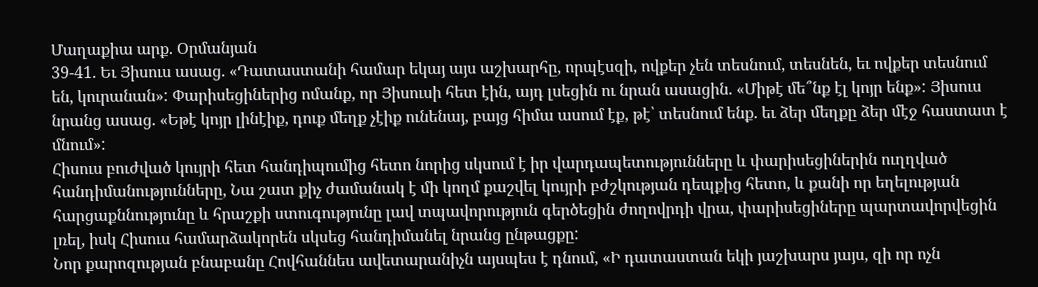Մաղաքիա արք. Օրմանյան
39-41. Եւ Յիսուս ասաց. «Դատաստանի համար եկայ այս աշխարհը, որպէսզի, ովքեր չեն տեսնում, տեսնեն, եւ ովքեր տեսնում են, կուրանան»: Փարիսեցիներից ոմանք, որ Յիսուսի հետ էին, այդ լսեցին ու նրան ասացին. «Միթէ մե՞նք էլ կոյր ենք»: Յիսուս նրանց ասաց. «Եթէ կոյր լինէիք, դուք մեղք չէիք ունենայ, բայց հիմա ասում էք, թէ՝ տեսնում ենք. եւ ձեր մեղքը ձեր մէջ հաստատ է մնում»:
Հիսուս բուժված կույրի հետ հանդիպումից հետո նորից սկսում է իր վարդապետությունները և փարիսեցիներին ուղղված հանդիմանությունները, Նա շատ քիչ ժամանակ է մի կողմ քաշվել կույրի բժշկության դեպքից հետո, և քանի որ եղելության հարցաքննությունը և հրաշքի ստուգությունը լավ տպավորություն գերծեցին ժողովրդի վրա, փարիսեցիները պարտավորվեցին լռել, իսկ Հիսուս համարձակորեն սկսեց հանդիմանել նրանց ընթացքը:
Նոր քարոզության բնաբանը Հովհաննես ավետարանիչն այսպես է դնում, «Ի դատաստան եկի յաշխարս յայս, զի որ ոչն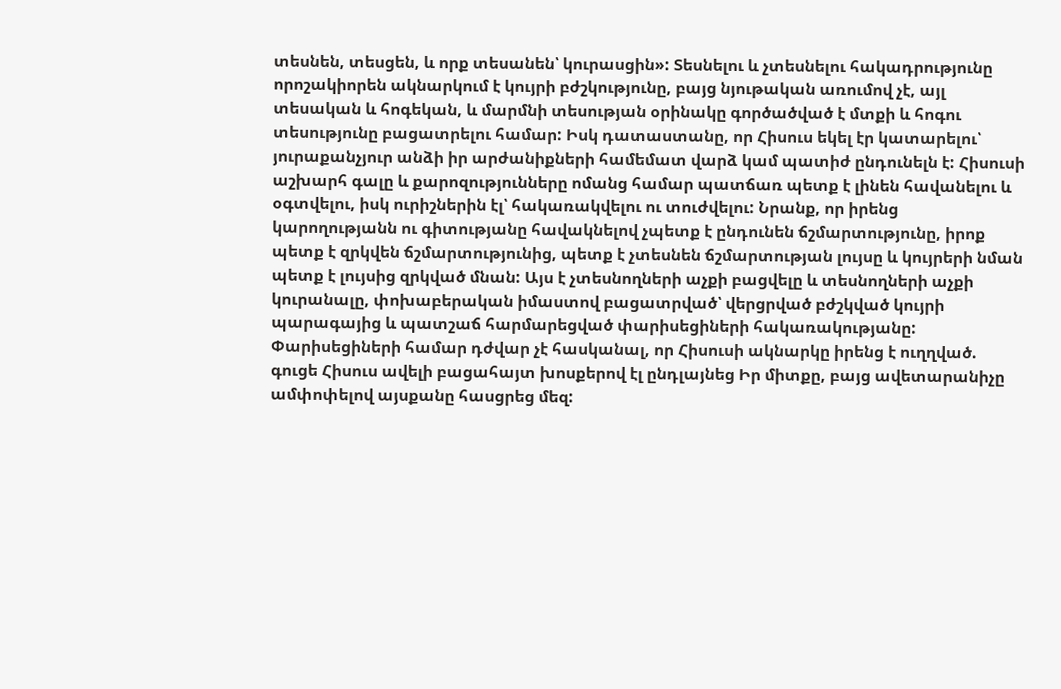տեսնեն, տեսցեն, և որք տեսանեն՝ կուրասցին»: Տեսնելու և չտեսնելու հակադրությունը որոշակիորեն ակնարկում է կույրի բժշկությունը, բայց նյութական առումով չէ, այլ տեսական և հոգեկան, և մարմնի տեսության օրինակը գործածված է մտքի և հոգու տեսությունը բացատրելու համար: Իսկ դատաստանը, որ Հիսուս եկել էր կատարելու՝ յուրաքանչյուր անձի իր արժանիքների համեմատ վարձ կամ պատիժ ընդունելն է: Հիսուսի աշխարհ գալը և քարոզությունները ոմանց համար պատճառ պետք է լինեն հավանելու և օգտվելու, իսկ ուրիշներին էլ՝ հակառակվելու ու տուժվելու: Նրանք, որ իրենց կարողությանն ու գիտությանը հավակնելով չպետք է ընդունեն ճշմարտությունը, իրոք պետք է զրկվեն ճշմարտությունից, պետք է չտեսնեն ճշմարտության լույսը և կույրերի նման պետք է լույսից զրկված մնան: Այս է չտեսնողների աչքի բացվելը և տեսնողների աչքի կուրանալը, փոխաբերական իմաստով բացատրված՝ վերցրված բժշկված կույրի պարագայից և պատշաճ հարմարեցված փարիսեցիների հակառակությանը:
Փարիսեցիների համար դժվար չէ հասկանալ, որ Հիսուսի ակնարկը իրենց է ուղղված. գուցե Հիսուս ավելի բացահայտ խոսքերով էլ ընդլայնեց Իր միտքը, բայց ավետարանիչը ամփոփելով այսքանը հասցրեց մեզ: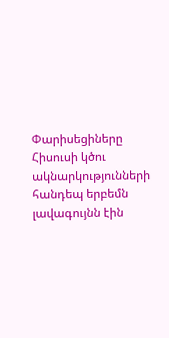Փարիսեցիները Հիսուսի կծու ակնարկությունների հանդեպ երբեմն լավագույնն էին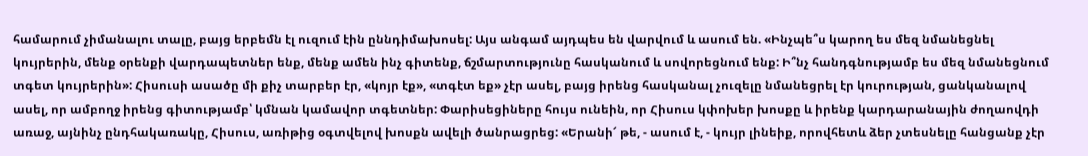համարում չիմանալու տալը, բայց երբեմն էլ ուզում էին ըննդիմախոսել: Այս անգամ այդպես են վարվում և ասում են. «Ինչպե՞ս կարող ես մեզ նմանեցնել կույրերին, մենք օրենքի վարդապետներ ենք, մենք ամեն ինչ գիտենք, ճշմարտությունը հասկանում և սովորեցնում ենք: Ի՞նչ հանդգնությամբ ես մեզ նմանեցնում տգետ կույրերին»: Հիսուսի ասածը մի քիչ տարբեր էր, «կոյր էք», «տգէտ եք» չէր ասել, բայց իրենց հասկանալ չուզելը նմանեցրել էր կուրության, ցանկանալով ասել, որ ամբողջ իրենց գիտությամբ՝ կմնան կամավոր տգետներ: Փարիսեցիները հույս ունեին, որ Հիսուս կփոխեր խոսքը և իրենք կարդարանային ժողաովդի առաջ, այնինչ ընդհակառակը, Հիսուս, առիթից օգտվելով խոսքն ավելի ծանրացրեց: «Երանի՜ թե, - ասում է, - կույր լինեիք, որովհետև ձեր չտեսնելը հանցանք չէր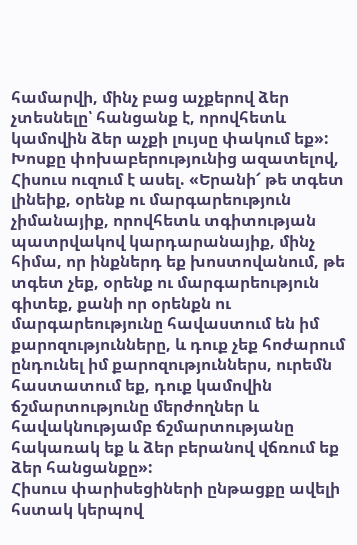համարվի, մինչ բաց աչքերով ձեր չտեսնելը՝ հանցանք է, որովհետև կամովին ձեր աչքի լույսը փակում եք»: Խոսքը փոխաբերությունից ազատելով, Հիսուս ուզում է ասել. «Երանի՜ թե տգետ լինեիք, օրենք ու մարգարեություն չիմանայիք, որովհետև տգիտության պատրվակով կարդարանայիք, մինչ հիմա, որ ինքներդ եք խոստովանում, թե տգետ չեք, օրենք ու մարգարեություն գիտեք, քանի որ օրենքն ու մարգարեությունը հավաստում են իմ քարոզությունները, և դուք չեք հոժարում ընդունել իմ քարոզություններս, ուրեմն հաստատում եք, դուք կամովին ճշմարտությունը մերժողներ և հավակնությամբ ճշմարտությանը հակառակ եք և ձեր բերանով վճռում եք ձեր հանցանքը»:
Հիսուս փարիսեցիների ընթացքը ավելի հստակ կերպով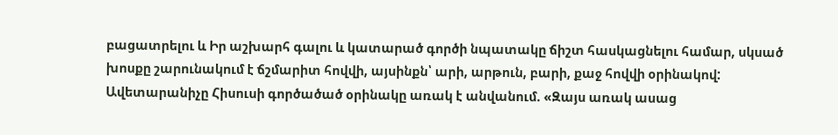բացատրելու և Իր աշխարհ գալու և կատարած գործի նպատակը ճիշտ հասկացնելու համար, սկսած խոսքը շարունակում է ճշմարիտ հովվի, այսինքն՝ արի, արթուն, բարի, քաջ հովվի օրինակով: Ավետարանիչը Հիսուսի գործածած օրինակը առակ է անվանում. «Զայս առակ ասաց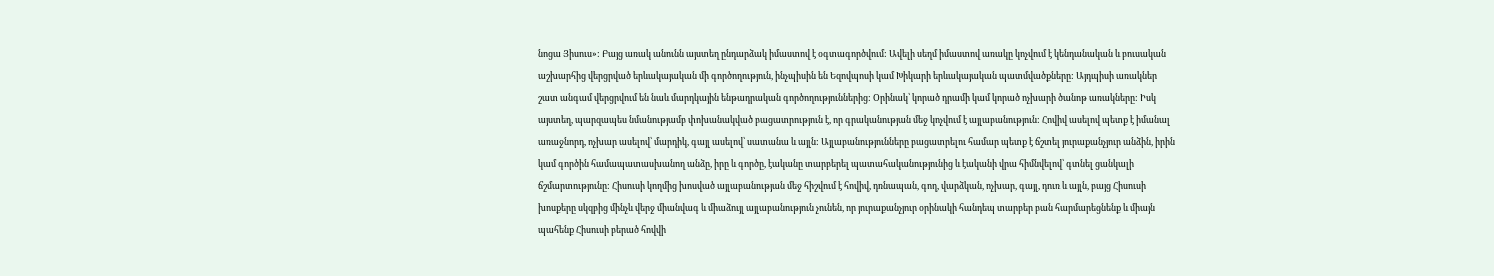նոցա Յիսուս»: Բայց առակ անունն այստեղ ընդարձակ իմաստով է օգտագործվում: Ավելի սեղմ իմաստով առակը կոչվում է կենդանական և բուսական աշխարհից վերցրված երևակայական մի գործողություն, ինչպիսին են Եզովպոսի կամ Խիկարի երևակայական պատմվածքները: Այդպիսի առակներ շատ անգամ վերցրվում են նաև մարդկային ենթադրական գործողություններից: Օրինակ՝ կորած դրամի կամ կորած ոչխարի ծանոթ առակները: Իսկ այստեղ, պարզապես նմանությամբ փոխանակված բացատրություն է, որ գրականության մեջ կոչվում է այլաբանություն: Հովիվ ասելով պետք է իմանալ առաջնորդ, ոչխար ասելով՝ մարդիկ, գայլ ասելով՝ սատանա և այլն: Այլաբանությունները բացատրելու համար պետք է ճշտել յուրաքանչյուր անձին, իրին կամ գործին համապատասխանող անձը, իրը և գործը, էականը տարբերել պատահականությունից և էականի վրա հիմնվելով՝ գտնել ցանկալի ճշմարտությունը: Հիսուսի կողմից խոսված այլաբանության մեջ հիշվում է հովիվ, դռնապան, գող, վարձկան, ոչխար, գայլ, դուռ և այլն, բայց Հիսուսի խոսքերը սկզբից մինչև վերջ միանվագ և միաձույլ այլաբանություն չունեն, որ յուրաքանչյուր օրինակի հանդեպ տարբեր բան հարմարեցնենք և միայն պահենք Հիսուսի բերած հովվի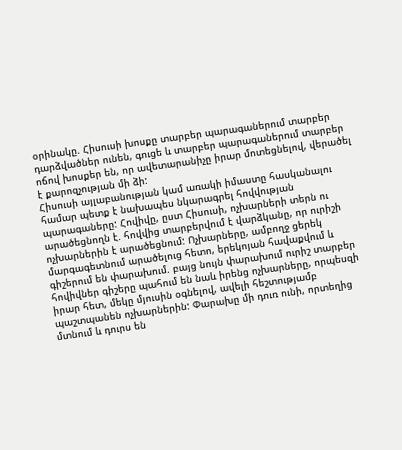օրինակը. Հիսուսի խոսքը տարբեր պարագաներում տարբեր դարձվածներ ունեն, գուցե և տարբեր պարագաներում տարբեր ոճով խոսքեր են, որ ավետարանիչը իրար մոտեցնելով, վերածել է քարոզչության մի ձի:
Հիսուսի այլաբանության կամ առակի իմաստը հասկանալու համար պետք է նախապես նկարագրել հովվության պարագաները: Հովիվը, ըստ Հիսուսի, ոչխարների տերն ու արածեցնողն է. հովվից տարբերվում է վարձկանը, որ ուրիշի ոչխարներին է արածեցնում: Ոչխարները, ամբողջ ցերեկ մարգագետնում արածելուց հետո, երեկոյան հավաքվում և գիշերում են փարախում. բայց նույն փարախում ուրիշ տարբեր հովիվներ գիշերը պահում են նաև իրենց ոչխարները, որպեսզի իրար հետ, մեկը մյուսին օգնելով, ավելի հեշտությամբ պաշտպանեն ոչխարներին: Փարախը մի դուռ ունի, որտեղից մտնում և դուրս են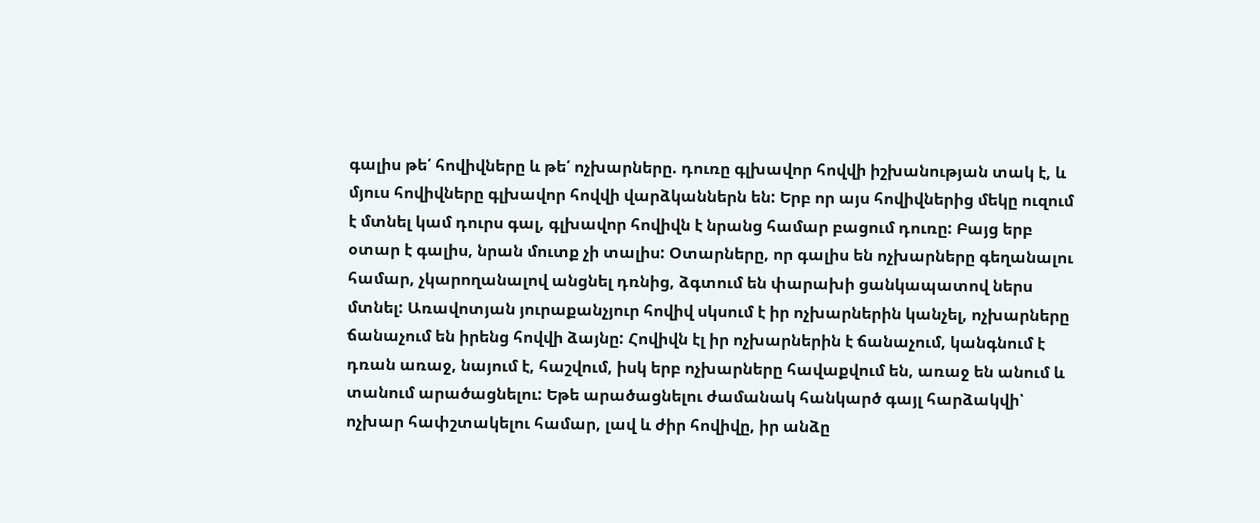գալիս թե՛ հովիվները և թե՛ ոչխարները. դուռը գլխավոր հովվի իշխանության տակ է, և մյուս հովիվները գլխավոր հովվի վարձկաններն են: Երբ որ այս հովիվներից մեկը ուզում է մտնել կամ դուրս գալ, գլխավոր հովիվն է նրանց համար բացում դուռը: Բայց երբ օտար է գալիս, նրան մուտք չի տալիս: Օտարները, որ գալիս են ոչխարները գեղանալու համար, չկարողանալով անցնել դռնից, ձգտում են փարախի ցանկապատով ներս մտնել: Առավոտյան յուրաքանչյուր հովիվ սկսում է իր ոչխարներին կանչել, ոչխարները ճանաչում են իրենց հովվի ձայնը: Հովիվն էլ իր ոչխարներին է ճանաչում, կանգնում է դռան առաջ, նայում է, հաշվում, իսկ երբ ոչխարները հավաքվում են, առաջ են անում և տանում արածացնելու: Եթե արածացնելու ժամանակ հանկարծ գայլ հարձակվի՝ ոչխար հափշտակելու համար, լավ և ժիր հովիվը, իր անձը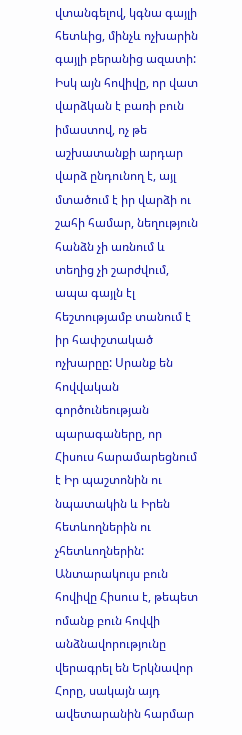վտանգելով, կգնա գայլի հետևից, մինչև ոչխարին գայլի բերանից ազատի: Իսկ այն հովիվը, որ վատ վարձկան է բառի բուն իմաստով, ոչ թե աշխատանքի արդար վարձ ընդունող է, այլ մտածում է իր վարձի ու շահի համար, նեղություն հանձն չի առնում և տեղից չի շարժվում, ապա գայլն էլ հեշտությամբ տանում է իր հափշտակած ոչխարըը: Սրանք են հովվական գործունեության պարագաները, որ Հիսուս հարամարեցնում է Իր պաշտոնին ու նպատակին և Իրեն հետևողներին ու չհետևողներին: Անտարակույս բուն հովիվը Հիսուս է, թեպետ ոմանք բուն հովվի անձնավորությունը վերագրել են Երկնավոր Հորը, սակայն այդ ավետարանին հարմար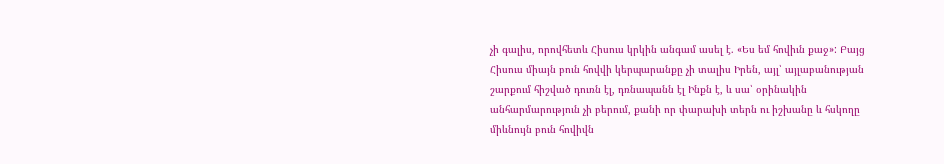չի գալիս, որովհետև Հիսուս կրկին անգամ ասել է. «Ես եմ հովիւն քաջ»: Բայց Հիսուս միայն բուն հովվի կերպարանքը չի տալիս Իրեն, այլ՝ այլաբանության շարքում հիշված դուռն էլ, դռնապանն էլ Ինքն է, և սա՝ օրինակին անհարմարություն չի բերում, քանի որ փարախի տերն ու իշխանը և հսկողը միևնույն բուն հովիվն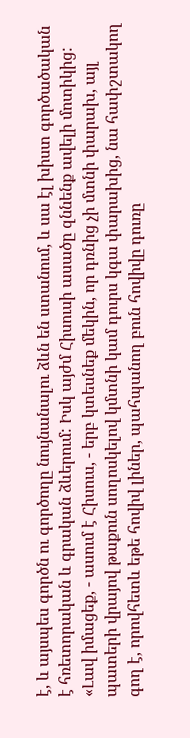է, և այսպես գործն ու գործողը նույնանալու ձևն են ստանում, և սա էլ խիստ գործածական է հռետորական և գրական ձևերում: Իսկ այժմ Հիսուսի ասածը զննենք ավելի մոտիկից:
«Լավ իմացեք, - ասում է Հիսուս, - երբ կտեսնեք մեկին, որ դռնից չի մտնի փարախ, այլ պատերի վրայով թաքուն սողոսկելով կմտնի կամ դուրս կգա փարախից, նա հափշտակող գող է, որովհետև եթե հովիվ լիներ, պահպանող բուն հովիվը դուռը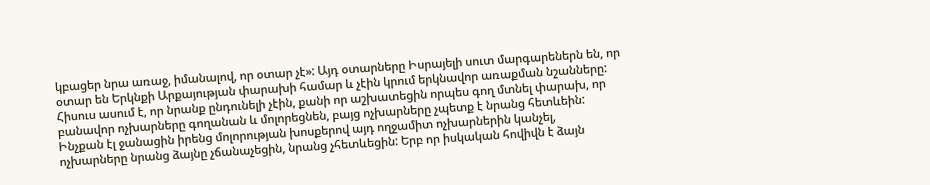կբացեր նրա առաջ, իմանալով, որ օտար չէ»: Այդ օտարները Իսրայելի սուտ մարգարեներն են, որ օտար են Երկնքի Արքայության փարախի համար և չէին կրում երկնավոր առաքման նշանները: Հիսուս ասում է, որ նրանք ընդունելի չէին, քանի որ աշխատեցին որպես գող մտնել փարախ, որ բանավոր ոչխարները գողանան և մոլորեցնեն, բայց ոչխարները չպետք է նրանց հետևեին: Ինչքան էլ ջանացին իրենց մոլորության խոսքերով այդ ողջամիտ ոչխարներին կանչել, ոչխարները նրանց ձայնը չճանաչեցին, նրանց չհետևեցին: Երբ որ իսկական հովիվն է ձայն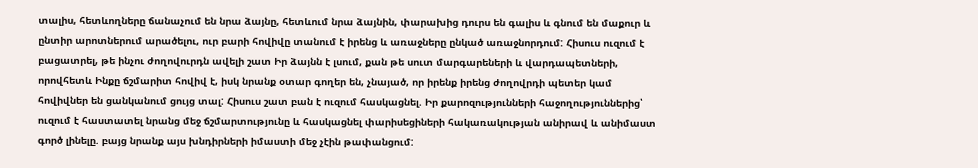տալիս, հետևողները ճանաչում են նրա ձայնը, հետևում նրա ձայնին, փարախից դուրս են գալիս և գնում են մաքուր և ընտիր արոտներում արածելու, ուր բարի հովիվը տանում է իրենց և առաջները ընկած առաջնորդում: Հիսուս ուզում է բացատրել, թե ինչու ժողովուրդն ավելի շատ Իր ձայնն է լսում, քան թե սուտ մարգարեների և վարդապետների, որովհետև Ինքը ճշմարիտ հովիվ է, իսկ նրանք օտար գողեր են, չնայած, որ իրենք իրենց ժողովրդի պետեր կամ հովիվներ են ցանկանում ցույց տալ: Հիսուս շատ բան է ուզում հասկացնել. Իր քարոզությունների հաջողություններից՝ ուզում է հաստատել նրանց մեջ ճշմարտությունը և հասկացնել փարիսեցիների հակառակության անիրավ և անիմաստ գործ լինելը. բայց նրանք այս խնդիրների իմաստի մեջ չէին թափանցում: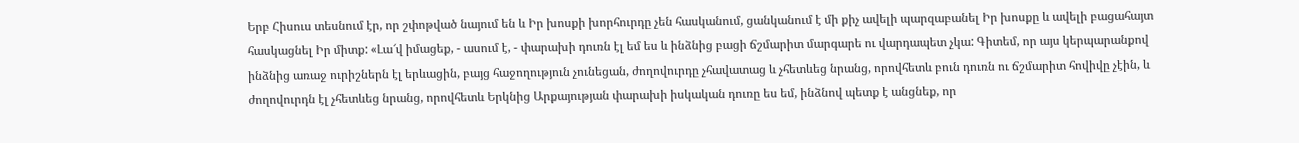Երբ Հիսուս տեսնում էր, որ շփոթված նայում են և Իր խոսքի խորհուրդը չեն հասկանում, ցանկանում է մի քիչ ավելի պարզաբանել Իր խոսքը և ավելի բացահայտ հասկացնել Իր միտք: «Լա՜վ իմացեք, - ասում է, - փարախի դուռն էլ եմ ես և ինձնից բացի ճշմարիտ մարգարե ու վարդապետ չկա: Գիտեմ, որ այս կերպարանքով ինձնից առաջ ուրիշներն էլ երևացին, բայց հաջողություն չունեցան, ժողովուրդը չհավատաց և չհետևեց նրանց, որովհետև բուն դուռն ու ճշմարիտ հովիվը չէին, և ժողովուրդն էլ չհետևեց նրանց, որովհետև Երկնից Արքայության փարախի իսկական դուռը ես եմ, ինձնով պետք է անցնեք, որ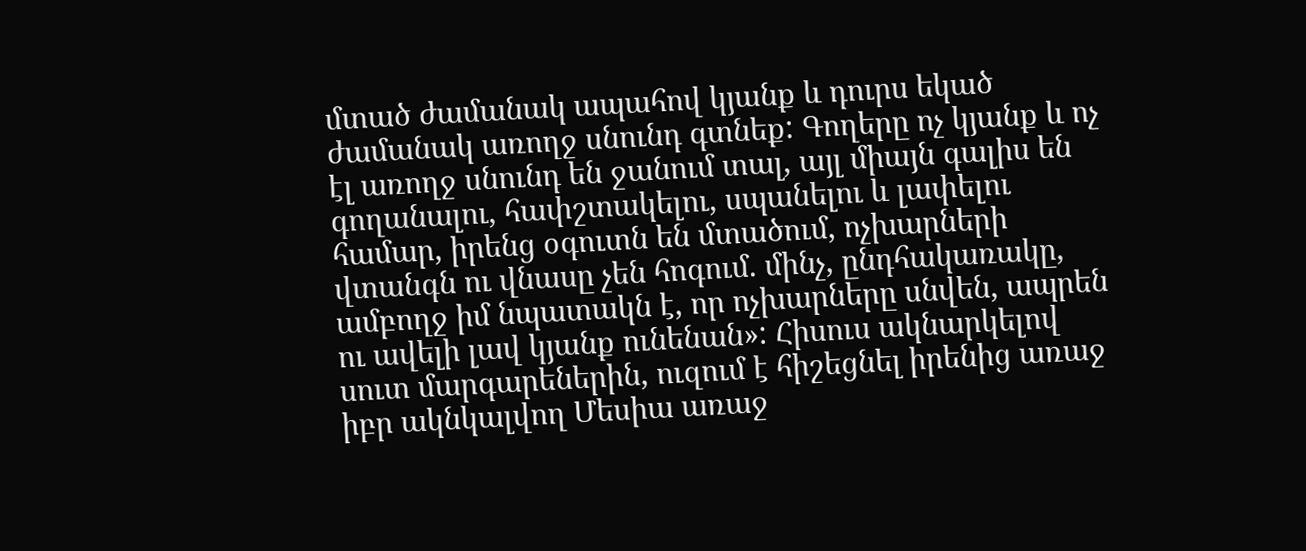մտած ժամանակ ապահով կյանք և դուրս եկած ժամանակ առողջ սնունդ գտնեք: Գողերը ոչ կյանք և ոչ էլ առողջ սնունդ են ջանում տալ, այլ միայն գալիս են գողանալու, հափշտակելու, սպանելու և լափելու համար, իրենց օգուտն են մտածում, ոչխարների վտանգն ու վնասը չեն հոգում. մինչ, ընդհակառակը, ամբողջ իմ նպատակն է, որ ոչխարները սնվեն, ապրեն ու ավելի լավ կյանք ունենան»: Հիսուս ակնարկելով սուտ մարգարեներին, ուզում է հիշեցնել իրենից առաջ իբր ակնկալվող Մեսիա առաջ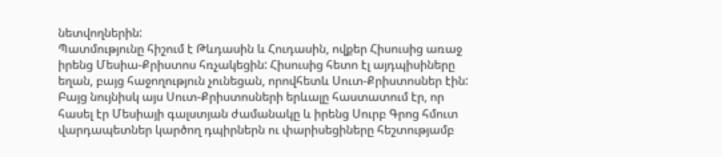նետվողներին:
Պատմությունը հիշում է Թևդասին և Հուդասին, ովքեր Հիսուսից առաջ իրենց Մեսիա-Քրիստոս հռչակեցին: Հիսուսից հետո էլ այդպիսիները եղան, բայց հաջողություն չունեցան, որովհետև Սուտ-Քրիստոսներ էին: Բայց նույնիսկ այս Սուտ-Քրիստոսների երևալը հաստատում էր, որ հասել էր Մեսիայի գալստյան ժամանակը և իրենց Սուրբ Գրոց հմուտ վարդապետներ կարծող դպիրներն ու փարիսեցիները հեշտությամբ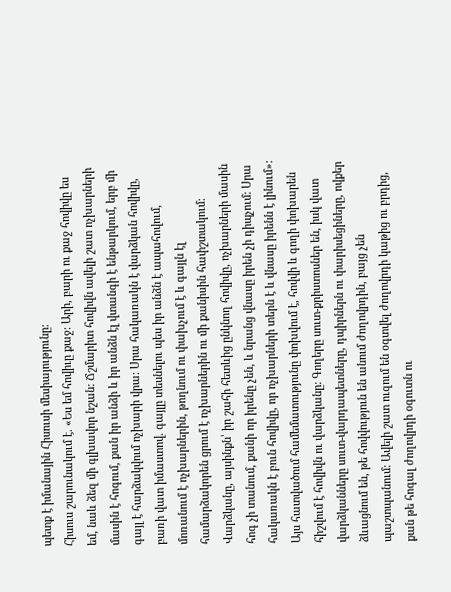պետք է իմանային Հիսուսի մեսիայությունը:
Հիսուս շարունակում է. «Ես եմ հովիւը քաջ: Արի, բարի ու քաջ հովիվը ես եմ, նաև ձեզ մի գլխավոր նշան: Ճշմարիտ հովիվն ավելի շատ ոչխարների մասին է հոգում, քան իր անձի և իր անձն էլ վտանգի է ենթարկում, երբ մի գայլ է հարձակվում ոչխարի վրա: Սրա հակառակն է վարձկան հովիվը, բառի վատ իմաստով. գայլը տեսնելու պես իր անձն է ապահովում, մոռանում է ոչխարներին, թողնում ու փախչում է և գայլն էլ համարձակորեն ցրում է ոչխարներին ու մի քանիսին հափշտակում: Վարձկանը, այսինքն՝ իր շահի հետևից ընկնող հովիվը, ոչխարների մասին հոգ չի տանում, քանի որ իրենը չեն, և նրանց վնասը իրեն չի դիպչում: Սրա հակառակն է բուն հովիվը, որ ոչխարների տերն է և վնասը իրենն է լինում»: Այս հատվածում համեմատությունը փոխվում է, հովվի և գողի փոխարեն հիշվում է հովիվն ու վարձկանը: Գողերը սուտ-քրիստոսներ են, իսկ վատ վարձկանները սուտ-վարդապետները, դպիրներն ու փարիսեցիները, ովքեր ձևացնում են, թե հովվություն են անում ժողովրդին, բայց չեն պաշտպանում: Ավելի շատ ուզում են օգտվել ժողովրդի կաթից ու բրդից, քան թե հոգալ ժողովրդի օգուտն ու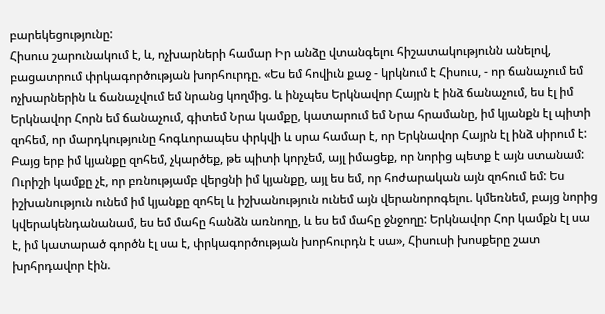բարեկեցությունը:
Հիսուս շարունակում է, և, ոչխարների համար Իր անձը վտանգելու հիշատակությունն անելով, բացատրում փրկագործության խորհուրդը. «Ես եմ հովիւն քաջ - կրկնում է Հիսուս, - որ ճանաչում եմ ոչխարներին և ճանաչվում եմ նրանց կողմից. և ինչպես Երկնավոր Հայրն է ինձ ճանաչում, ես էլ իմ Երկնավոր Հորն եմ ճանաչում, գիտեմ Նրա կամքը, կատարում եմ Նրա հրամանը, իմ կյանքն էլ պիտի զոհեմ, որ մարդկությունը հոգևորապես փրկվի և սրա համար է, որ Երկնավոր Հայրն էլ ինձ սիրում է: Բայց երբ իմ կյանքը զոհեմ, չկարծեք, թե պիտի կորչեմ, այլ իմացեք, որ նորից պետք է այն ստանամ: Ուրիշի կամքը չէ, որ բռնությամբ վերցնի իմ կյանքը, այլ ես եմ, որ հոժարական այն զոհում եմ: Ես իշխանություն ունեմ իմ կյանքը զոհել և իշխանություն ունեմ այն վերանորոգելու. կմեռնեմ, բայց նորից կվերակենդանանամ, ես եմ մահը հանձն առնողը, և ես եմ մահը ջնջողը: Երկնավոր Հոր կամքն էլ սա է, իմ կատարած գործն էլ սա է, փրկագործության խորհուրդն է սա», Հիսուսի խոսքերը շատ խրհրդավոր էին.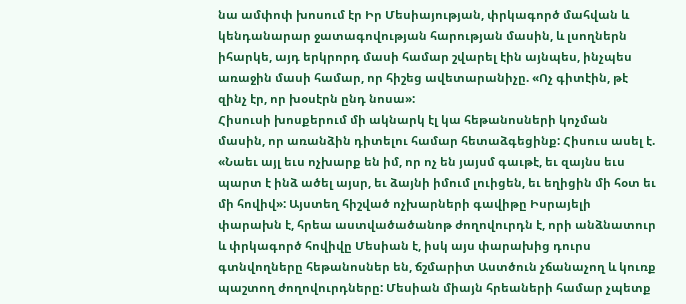նա ամփոփ խոսում էր Իր Մեսիայության, փրկագործ մահվան և կենդանարար ջատագովության հարության մասին, և լսողներն իհարկե, այդ երկրորդ մասի համար շվարել էին այնպես, ինչպես առաջին մասի համար, որ հիշեց ավետարանիչը. «Ոչ գիտէին, թէ զինչ էր, որ խօսէրն ընդ նոսա»:
Հիսուսի խոսքերում մի ակնարկ էլ կա հեթանոսների կոչման մասին, որ առանձին դիտելու համար հետաձգեցինք: Հիսուս ասել է. «Նաեւ այլ եւս ոչխարք են իմ, որ ոչ են յայսմ գաւթէ, եւ զայնս եւս պարտ է ինձ ածել այսր, եւ ձայնի իմում լուիցեն, եւ եղիցին մի հօտ եւ մի հովիվ»: Այստեղ հիշված ոչխարների գավիթը Իսրայելի փարախն է, հրեա աստվածածանոթ ժողովուրդն է, որի անձնատուր և փրկագործ հովիվը Մեսիան է, իսկ այս փարախից դուրս գտնվողները հեթանոսներ են, ճշմարիտ Աստծուն չճանաչող և կուռք պաշտող ժողովուրդները: Մեսիան միայն հրեաների համար չպետք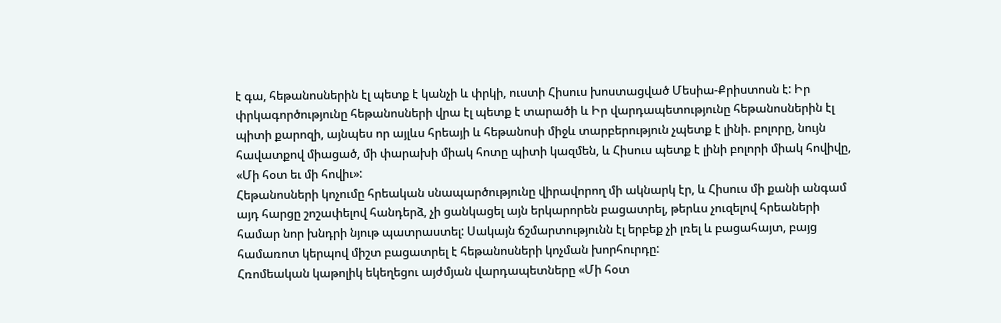է գա, հեթանոսներին էլ պետք է կանչի և փրկի, ուստի Հիսուս խոստացված Մեսիա-Քրիստոսն է: Իր փրկագործությունը հեթանոսների վրա էլ պետք է տարածի և Իր վարդապետությունը հեթանոսներին էլ պիտի քարոզի, այնպես որ այլևս հրեայի և հեթանոսի միջև տարբերություն չպետք է լինի. բոլորը, նույն հավատքով միացած, մի փարախի միակ հոտը պիտի կազմեն, և Հիսուս պետք է լինի բոլորի միակ հովիվը, «Մի հօտ եւ մի հովիւ»:
Հեթանոսների կոչումը հրեական սնապարծությունը վիրավորող մի ակնարկ էր, և Հիսուս մի քանի անգամ այդ հարցը շոշափելով հանդերձ, չի ցանկացել այն երկարորեն բացատրել, թերևս չուզելով հրեաների համար նոր խնդրի նյութ պատրաստել: Սակայն ճշմարտությունն էլ երբեք չի լռել և բացահայտ, բայց համառոտ կերպով միշտ բացատրել է հեթանոսների կոչման խորհուրդը:
Հռոմեական կաթոլիկ եկեղեցու այժմյան վարդապետները «Մի հօտ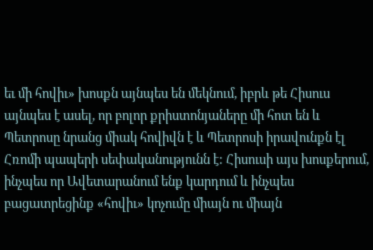եւ մի հովիւ» խոսքն այնպես են մեկնում, իբրև թե Հիսուս այնպես է ասել, որ բոլոր քրիստոնյաները մի հոտ են և Պետրոսը նրանց միակ հովիվն է և Պետրոսի իրավունքն էլ Հռոմի պապերի սեփականությունն է: Հիսուսի այս խոսքերում, ինչպես որ Ավետարանում ենք կարդում և ինչպես բացատրեցինք «հովիւ» կոչումը միայն ու միայն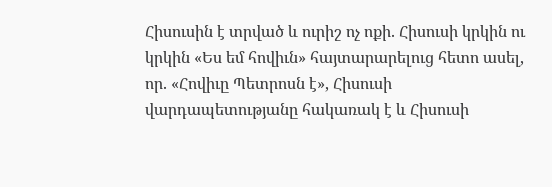Հիսուսին է տրված և ուրիշ ոչ ոքի. Հիսուսի կրկին ու կրկին «Ես եմ հովիւն» հայտարարելուց հետո ասել, որ. «Հովիւը Պետրոսն է», Հիսուսի վարդապետությանը հակառակ է և Հիսուսի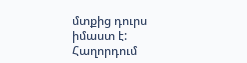մտքից դուրս իմաստ է:
Հաղորդում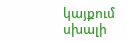կայքում սխալի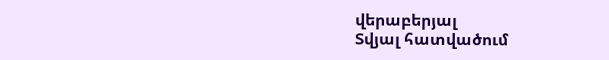վերաբերյալ
Տվյալ հատվածում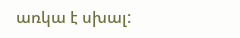առկա է սխալ: